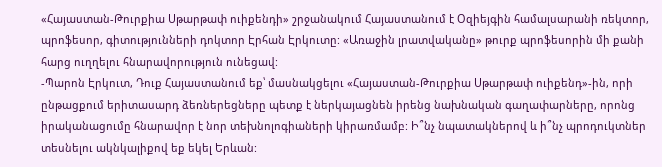«Հայաստան-Թուրքիա Սթարթափ ուիքենդի» շրջանակում Հայաստանում է Օզիեյգին համալսարանի ռեկտոր, պրոֆեսոր, գիտությունների դոկտոր Էրհան Էրկուտը: «Առաջին լրատվականը» թուրք պրոֆեսորին մի քանի հարց ուղղելու հնարավորություն ունեցավ:
-Պարոն Էրկուտ, Դուք Հայաստանում եք՝ մասնակցելու «Հայաստան-Թուրքիա Սթարթափ ուիքենդ»-ին, որի ընթացքում երիտասարդ ձեռներեցները պետք է ներկայացնեն իրենց նախնական գաղափարները, որոնց իրականացումը հնարավոր է նոր տեխնոլոգիաների կիրառմամբ: Ի՞նչ նպատակներով և ի՞նչ պրոդուկտներ տեսնելու ակնկալիքով եք եկել Երևան: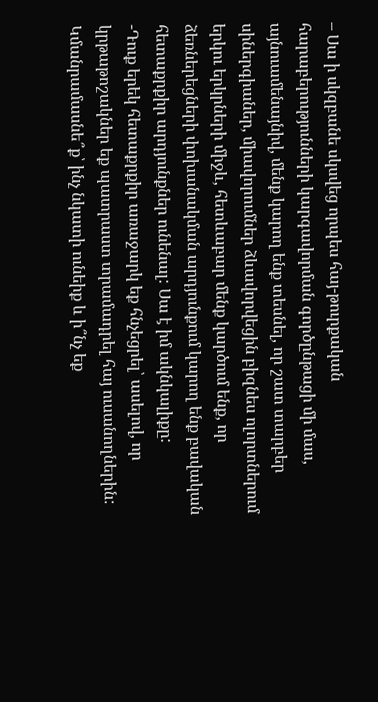– Սա ի սկզբանե սկսվեց որպես հայ-թուրքական հարաբերությունների կարգավորման գործընթացի մի մաս, այնուամենայնիվ, մենք կարող ենք տեսնել, որ շատ տարբեր սիներգիաներ, միավորումներ ձևավորվեցին բիզնես ոլորտներում երկու երկրների միջև, հետևաբար մենք կարծում ենք, որ ձեռներեցների փոխանակման արդյունքում կարող ենք բավական հետաքրքիր արդյունքներ ունենալ: Սա է իմ ակնկալիքը:
-Դուք երեկ հետաքրքիր առաջարկ եք հնչեցրել՝ ասելով, որ կրթաթոշակներ եք պատրաստ տրամադրել հայ ուսանողներին: Կմանրամասնե՞ք՝ ինչ նկատի ունեիք և ի՞նչ եք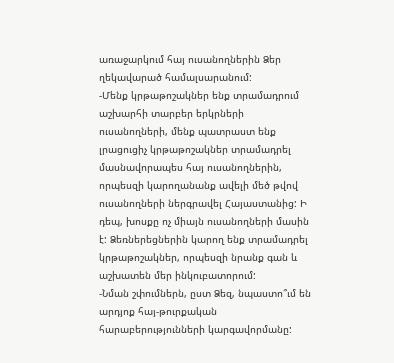առաջարկում հայ ուսանողներին Ձեր ղեկավարած համալսարանում:
-Մենք կրթաթոշակներ ենք տրամադրում աշխարհի տարբեր երկրների ուսանողների, մենք պատրաստ ենք լրացուցիչ կրթաթոշակներ տրամադրել մասնավորապես հայ ուսանողներին, որպեսզի կարողանանք ավելի մեծ թվով ուսանողների ներգրավել Հայաստանից: Ի դեպ, խոսքը ոչ միայն ուսանողների մասին է: Ձեռներեցներին կարող ենք տրամադրել կրթաթոշակներ, որպեսզի նրանք գան և աշխատեն մեր ինկուբատորում:
-Նման շփումներն, ըստ Ձեզ, նպաստո՞ւմ են արդյոք հայ-թուրքական հարաբերությունների կարգավորմանը: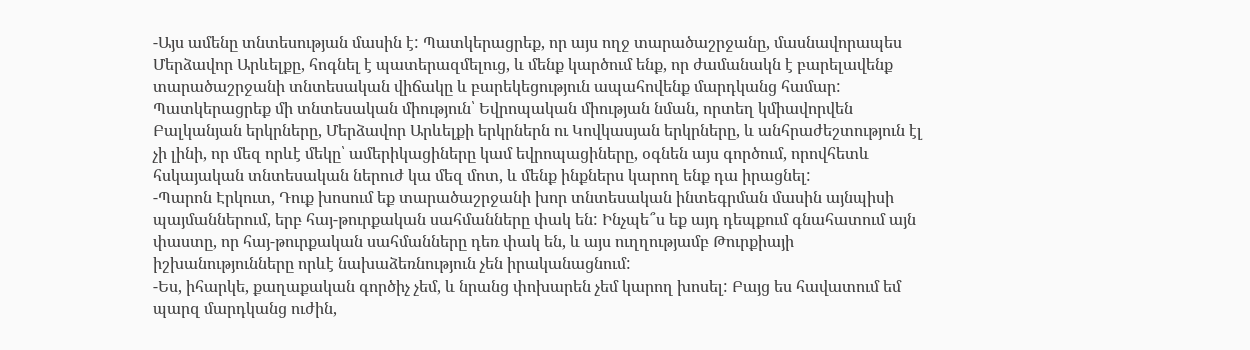-Այս ամենը տնտեսության մասին է: Պատկերացրեք, որ այս ողջ տարածաշրջանը, մասնավորապես Մերձավոր Արևելքը, հոգնել է պատերազմելուց, և մենք կարծում ենք, որ ժամանակն է բարելավենք տարածաշրջանի տնտեսական վիճակը և բարեկեցություն ապահովենք մարդկանց համար: Պատկերացրեք մի տնտեսական միություն՝ Եվրոպական միության նման, որտեղ կմիավորվեն Բալկանյան երկրները, Մերձավոր Արևելքի երկրներն ու Կովկասյան երկրները, և անհրաժեշտություն էլ չի լինի, որ մեզ որևէ մեկը՝ ամերիկացիները կամ եվրոպացիները, օգնեն այս գործում, որովհետև հսկայական տնտեսական ներուժ կա մեզ մոտ, և մենք ինքներս կարող ենք դա իրացնել:
-Պարոն Էրկուտ, Դուք խոսում եք տարածաշրջանի խոր տնտեսական ինտեգրման մասին այնպիսի պայմաններում, երբ հայ-թուրքական սահմանները փակ են: Ինչպե՞ս եք այդ դեպքում գնահատում այն փաստը, որ հայ-թուրքական սահմանները դեռ փակ են, և այս ուղղությամբ Թուրքիայի իշխանությունները որևէ նախաձեռնություն չեն իրականացնում:
-Ես, իհարկե, քաղաքական գործիչ չեմ, և նրանց փոխարեն չեմ կարող խոսել: Բայց ես հավատում եմ պարզ մարդկանց ուժին,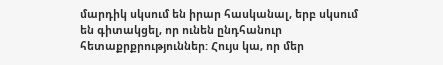մարդիկ սկսում են իրար հասկանալ, երբ սկսում են գիտակցել, որ ունեն ընդհանուր հետաքրքրություններ: Հույս կա, որ մեր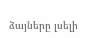ձայները լսելի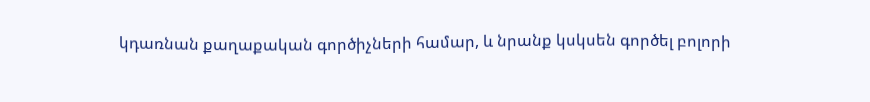կդառնան քաղաքական գործիչների համար, և նրանք կսկսեն գործել բոլորի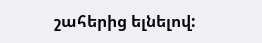շահերից ելնելով: